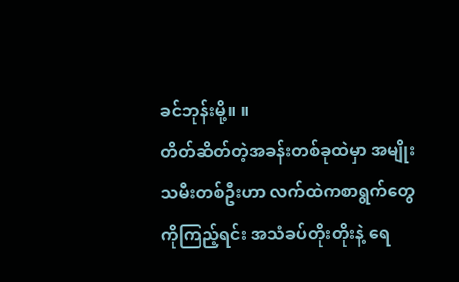ခင်ဘုန်းမို့။ ။
တိတ်ဆိတ်တဲ့အခန်းတစ်ခုထဲမှာ အမျိုးသမီးတစ်ဦးဟာ လက်ထဲကစာရွက်တွေကိုကြည့်ရင်း အသံခပ်တိုးတိုးနဲ့ ရေ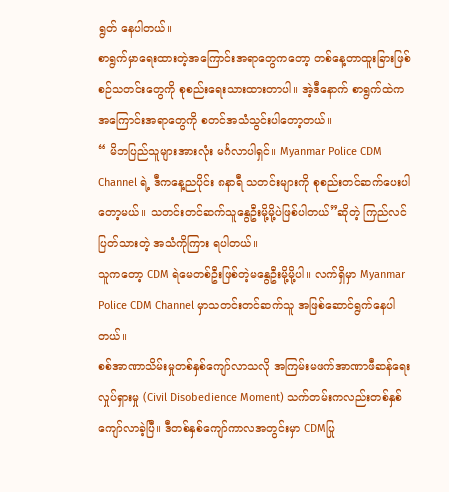ရွတ် နေပါတယ်။
စာရွက်မှာရေးထားတဲ့အကြောင်းအရာတွေကတော့ တစ်နေ့တာထူးခြားဖြစ်စဉ်သတင်းတွေကို စုစည်းရေးသားထားတာပါ။ အဲ့ဒီနောက် စာရွက်ထဲက အကြောင်းအရာတွေကို စတင်အသံသွင်းပါတော့တယ်။
“ မိဘပြည်သူများအားလုံး မင်္ဂလာပါရှင်။ Myanmar Police CDM Channel ရဲ့ ဒီကနေ့ညပိုင်း ၈နာရီ သတင်းများကို စုစည်းတင်ဆက်ပေးပါတော့မယ်။ သတင်းတင်ဆက်သူနွေဦးမို့မို့ပဲဖြစ်ပါတယ်”ဆိုတဲ့ ကြည်လင်ပြတ်သားတဲ့ အသံကိုကြား ရပါတယ်။
သူကတော့ CDM ရဲမေတစ်ဦးဖြစ်တဲ့မနွေဦးမို့မို့ပါ။ လက်ရှိမှာ Myanmar Police CDM Channel မှာသတင်းတင်ဆက်သူ အဖြစ်ဆောင်ရွက်နေပါတယ်။
စစ်အာဏာသိမ်းမှုတစ်နှစ်ကျော်လာသလို အကြမ်းမဖက်အာဏာဖီဆန်ရေးလှုပ်ရှားမှု (Civil Disobedience Moment) သက်တမ်းကလည်းတစ်နှစ်ကျော်လာခဲ့ပြီ။ ဒီတစ်နှစ်ကျော်ကာလအတွင်းမှာ CDMပြု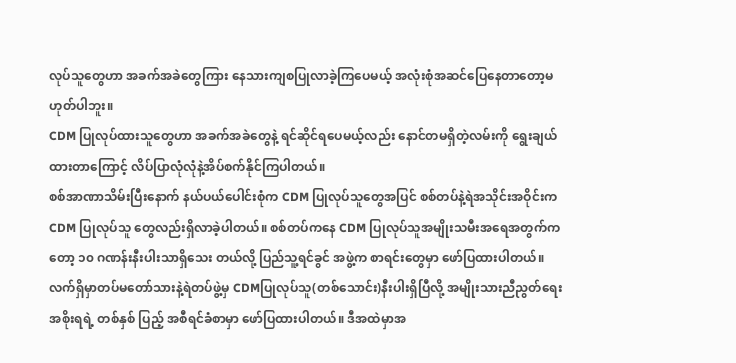လုပ်သူတွေဟာ အခက်အခဲတွေကြား နေသားကျစပြုလာခဲ့ကြပေမယ့် အလုံးစုံအဆင်ပြေနေတာတော့မဟုတ်ပါဘူး။
CDM ပြုလုပ်ထားသူတွေဟာ အခက်အခဲတွေနဲ့ ရင်ဆိုင်ရပေမယ့်လည်း နောင်တမရှိတဲ့လမ်းကို ရွေးချယ်ထားတာကြောင့် လိပ်ပြာလုံလုံနဲ့အိပ်စက်နိုင်ကြပါတယ်။
စစ်အာဏာသိမ်းပြီးနောက် နယ်ပယ်ပေါင်းစုံက CDM ပြုလုပ်သူတွေအပြင် စစ်တပ်နဲ့ရဲအသိုင်းအဝိုင်းက CDM ပြုလုပ်သူ တွေလည်းရှိလာခဲ့ပါတယ်။ စစ်တပ်ကနေ CDM ပြုလုပ်သူအမျိုးသမီးအရေအတွက်ကတော့ ၁၀ ဂဏန်းနီးပါးသာရှိသေး တယ်လို့ ပြည်သူ့ရင်ခွင် အဖွဲ့က စာရင်းတွေမှာ ဖော်ပြထားပါတယ်။
လက်ရှိမှာတပ်မတော်သားနဲ့ရဲတပ်ဖွဲ့မှ CDMပြုလုပ်သူ(တစ်သောင်း)နီးပါးရှိပြီလို့ အမျိုးသားညီညွတ်ရေးအစိုးရရဲ့ တစ်နှစ် ပြည့် အစီရင်ခံစာမှာ ဖော်ပြထားပါတယ်။ ဒီအထဲမှာအ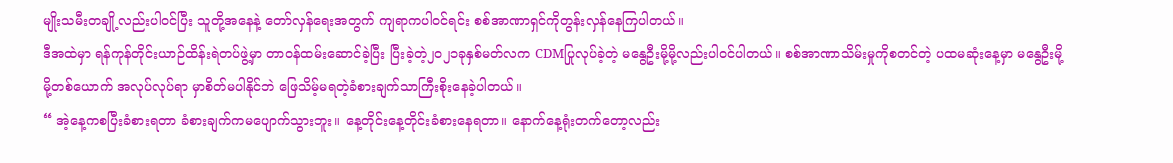မျိုးသမီးတချို့လည်းပါဝင်ပြီး သူတို့အနေနဲ့ တော်လှန်ရေးအတွက် ကျရာကပါဝင်ရင်း စစ်အာဏာရှင်ကိုတွန်းလှန်နေကြပါတယ်။
ဒီအထဲမှာ ရန်ကုန်တိုင်းယာဉ်ထိန်းရဲတပ်ဖွဲ့မှာ တာဝန်ထမ်းဆောင်ခဲ့ပြီး ပြီးခဲ့တဲ့၂၀၂၁ခုနှစ်မတ်လက CDMပြုလုပ်ခဲ့တဲ့ မနွေဦးမို့မို့လည်းပါဝင်ပါတယ်။ စစ်အာဏာသိမ်းမှုကိုစတင်တဲ့ ပထမဆုံးနေ့မှာ မနွေဦးမို့မို့တစ်ယောက် အလုပ်လုပ်ရာ မှာစိတ်မပါနိုင်ဘဲ ဖြေသိမ့်မရတဲ့ခံစားချက်သာကြီးစိုးနေခဲ့ပါတယ်။
“ အဲ့နေ့ကစပြီးခံစားရတာ ခံစားချက်ကမပျောက်သွားဘူး။ နေ့တိုင်းနေ့တိုင်းခံစားနေရတာ။ နောက်နေ့ရုံးတက်တော့လည်း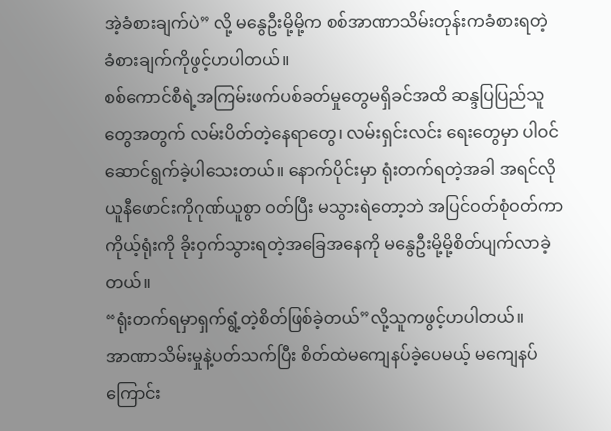အဲ့ခံစားချက်ပဲ” လို့ မနွေဦးမို့မို့က စစ်အာဏာသိမ်းတုန်းကခံစားရတဲ့ ခံစားချက်ကိုဖွင့်ဟပါတယ်။
စစ်ကောင်စီရဲ့အကြမ်းဖက်ပစ်ခတ်မှုတွေမရှိခင်အထိ ဆန္ဒပြပြည်သူတွေအတွက် လမ်းပိတ်တဲ့နေရာတွေ၊ လမ်းရှင်းလင်း ရေးတွေမှာ ပါဝင်ဆောင်ရွက်ခဲ့ပါသေးတယ်။ နောက်ပိုင်းမှာ ရုံးတက်ရတဲ့အခါ အရင်လိုယူနီဖောင်းကိုဂုဏ်ယူစွာ ဝတ်ပြီး မသွားရဲတော့ဘဲ အပြင်ဝတ်စုံဝတ်ကာ ကိုယ့်ရုံးကို ခိုးဝှက်သွားရတဲ့အခြေအနေကို မနွေဦးမို့မို့စိတ်ပျက်လာခဲ့တယ်။
“ရုံးတက်ရမှာရှက်ရွံ့တဲ့စိတ်ဖြစ်ခဲ့တယ်”လို့သူကဖွင့်ဟပါတယ်။
အာဏာသိမ်းမှုနဲ့ပတ်သက်ပြီး စိတ်ထဲမကျေနပ်ခဲ့ပေမယ့် မကျေနပ်ကြောင်း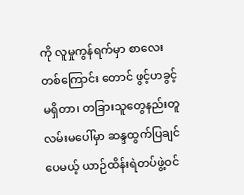ကို လူမှုကွန်ရက်မှာ စာလေးတစ်ကြောင်း တောင် ဖွင့်ဟခွင့်မရှိတာ၊ တခြားသူတွေနည်းတူ လမ်းမပေါ်မှာ ဆန္ဒထွက်ပြချင်ပေမယ့် ယာဉ်ထိန်းရဲတပ်ဖွဲ့ဝင်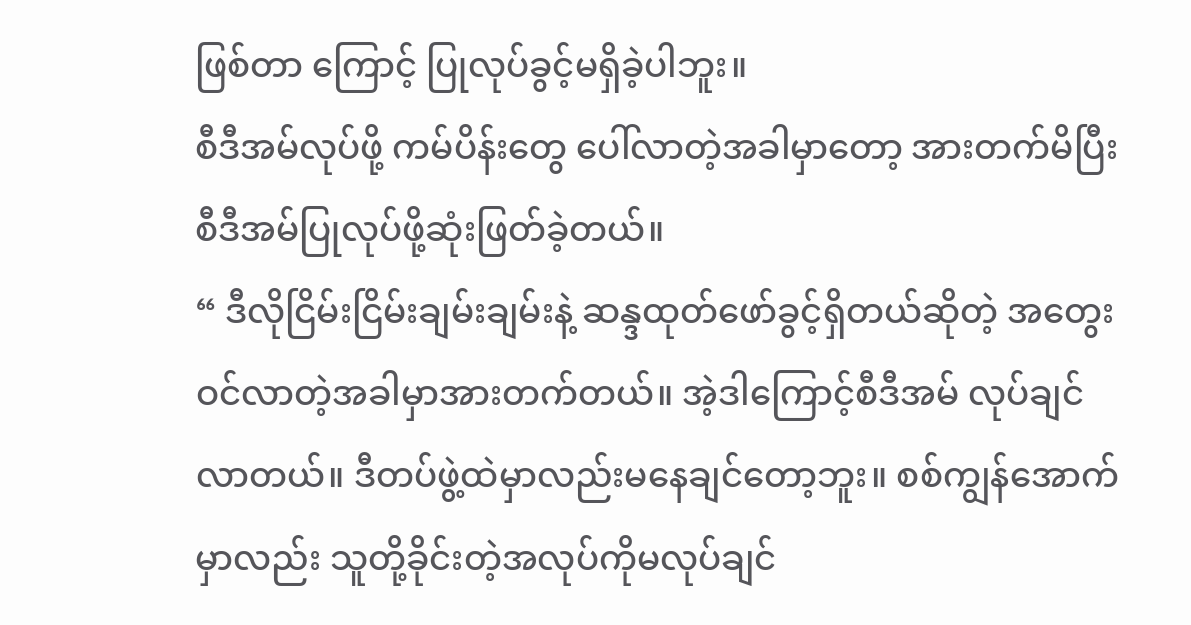ဖြစ်တာ ကြောင့် ပြုလုပ်ခွင့်မရှိခဲ့ပါဘူး။
စီဒီအမ်လုပ်ဖို့ ကမ်ပိန်းတွေ ပေါ်လာတဲ့အခါမှာတော့ အားတက်မိပြီးစီဒီအမ်ပြုလုပ်ဖို့ဆုံးဖြတ်ခဲ့တယ်။
“ ဒီလိုငြိမ်းငြိမ်းချမ်းချမ်းနဲ့ ဆန္ဒထုတ်ဖော်ခွင့်ရှိတယ်ဆိုတဲ့ အတွေးဝင်လာတဲ့အခါမှာအားတက်တယ်။ အဲ့ဒါကြောင့်စီဒီအမ် လုပ်ချင်လာတယ်။ ဒီတပ်ဖွဲ့ထဲမှာလည်းမနေချင်တော့ဘူး။ စစ်ကျွန်အောက်မှာလည်း သူတို့ခိုင်းတဲ့အလုပ်ကိုမလုပ်ချင်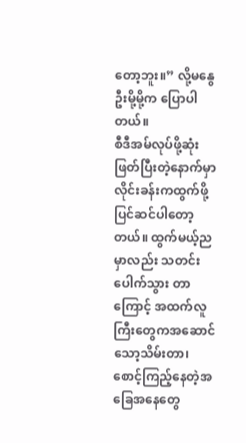တော့ဘူး။” လို့မနွေဦးမို့မို့က ပြောပါတယ်။
စီဒီအမ်လုပ်ဖို့ဆုံးဖြတ်ပြီးတဲ့နောက်မှာ လိုင်းခန်းကထွက်ဖို့ပြင်ဆင်ပါတော့တယ်။ ထွက်မယ့်ညမှာလည်း သတင်းပေါက်သွား တာကြောင့် အထက်လူကြီးတွေကအဆောင်သော့သိမ်းတာ၊ စောင့်ကြည့်နေတဲ့အခြေအနေတွေ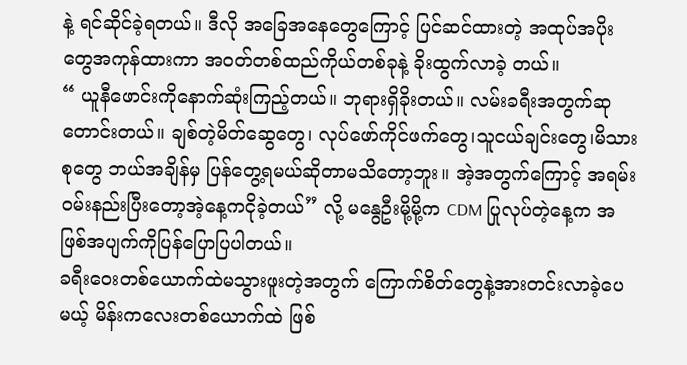နဲ့ ရင်ဆိုင်ခဲ့ရတယ်။ ဒီလို အခြေအနေတွေကြောင့် ပြင်ဆင်ထားတဲ့ အထုပ်အပိုးတွေအကုန်ထားကာ အဝတ်တစ်ထည်ကိုယ်တစ်ခုနဲ့ ခိုးထွက်လာခဲ့ တယ်။
“ ယူနီဖောင်းကိုနောက်ဆုံးကြည့်တယ်။ ဘုရားရှိခိုးတယ်။ လမ်းခရီးအတွက်ဆုတောင်းတယ်။ ချစ်တဲ့မိတ်ဆွေတွေ၊ လုပ်ဖော်ကိုင်ဖက်တွေ၊သူငယ်ချင်းတွေ၊မိသားစုတွေ ဘယ်အချိန်မှ ပြန်တွေ့ရမယ်ဆိုတာမသိတော့ဘူး။ အဲ့အတွက်ကြောင့် အရမ်းဝမ်းနည်းပြီးတော့အဲ့နေ့ကငိုခဲ့တယ်” လို့ မနွေဦးမို့မို့က CDM ပြုလုပ်တဲ့နေ့က အဖြစ်အပျက်ကိုပြန်ပြောပြပါတယ်။
ခရီးဝေးတစ်ယောက်ထဲမသွားဖူးတဲ့အတွက် ကြောက်စိတ်တွေနဲ့အားတင်းလာခဲ့ပေမယ့် မိန်းကလေးတစ်ယောက်ထဲ ဖြစ်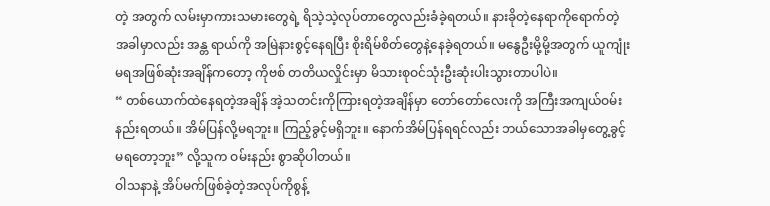တဲ့ အတွက် လမ်းမှာကားသမားတွေရဲ့ ရိသဲ့သဲ့လုပ်တာတွေလည်းခံခဲ့ရတယ်။ နားခိုတဲ့နေရာကိုရောက်တဲ့အခါမှာလည်း အန္တ ရာယ်ကို အမြဲနားစွင့်နေရပြီး စိုးရိမ်စိတ်တွေနဲ့နေခဲ့ရတယ်။ မနွေဦးမို့မို့အတွက် ယူကျုံးမရအဖြစ်ဆုံးအချိန်ကတော့ ကိုဗစ် တတိယလှိုင်းမှာ မိသားစုဝင်သုံးဦးဆုံးပါးသွားတာပါပဲ။
“ တစ်ယောက်ထဲနေရတဲ့အချိန် အဲ့သတင်းကိုကြားရတဲ့အချိန်မှာ တော်တော်လေးကို အကြီးအကျယ်ဝမ်းနည်းရတယ်။ အိမ်ပြန်လို့မရဘူး။ ကြည့်ခွင့်မရှိဘူး။ နောက်အိမ်ပြန်ရရင်လည်း ဘယ်သောအခါမှတွေ့ခွင့်မရတော့ဘူး” လို့သူက ဝမ်းနည်း စွာဆိုပါတယ်။
ဝါသနာနဲ့ အိပ်မက်ဖြစ်ခဲ့တဲ့အလုပ်ကိုစွန့်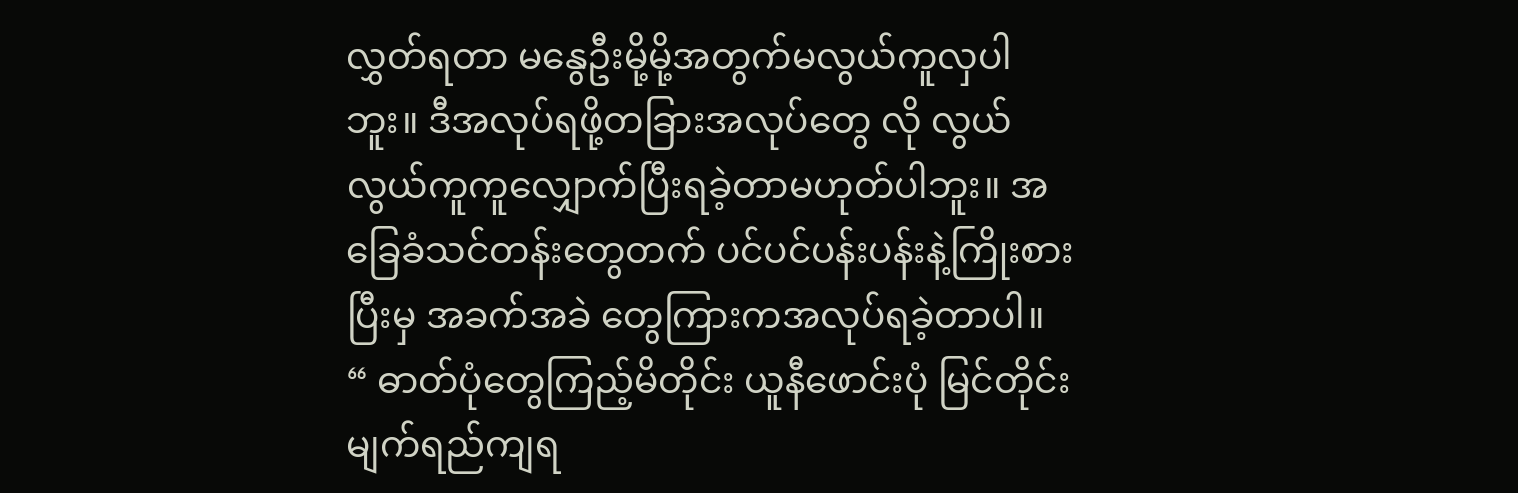လွှတ်ရတာ မနွေဦးမို့မို့အတွက်မလွယ်ကူလှပါဘူး။ ဒီအလုပ်ရဖို့တခြားအလုပ်တွေ လို လွယ်လွယ်ကူကူလျှောက်ပြီးရခဲ့တာမဟုတ်ပါဘူး။ အခြေခံသင်တန်းတွေတက် ပင်ပင်ပန်းပန်းနဲ့ကြိုးစားပြီးမှ အခက်အခဲ တွေကြားကအလုပ်ရခဲ့တာပါ။
“ ဓာတ်ပုံတွေကြည့်မိတိုင်း ယူနီဖောင်းပုံ မြင်တိုင်းမျက်ရည်ကျရ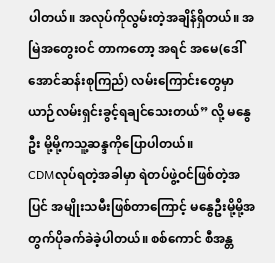ပါတယ်။ အလုပ်ကိုလွမ်းတဲ့အချိန်ရှိတယ်။ အမြဲအတွေးဝင် တာကတော့ အရင် အမေ(ဒေါ်အောင်ဆန်းစုကြည်) လမ်းကြောင်းတွေမှာ ယာဉ်လမ်းရှင်းခွင့်ရချင်သေးတယ်” လို့ မနွေဦး မို့မို့ကသူ့ဆန္ဒကိုပြောပါတယ်။
CDMလုပ်ရတဲ့အခါမှာ ရဲတပ်ဖွဲ့ဝင်ဖြစ်တဲ့အပြင် အမျိုးသမီးဖြစ်တာကြောင့် မနွေဦးမို့မို့အတွက်ပိုခက်ခဲခဲ့ပါတယ်။ စစ်ကောင် စီအန္တ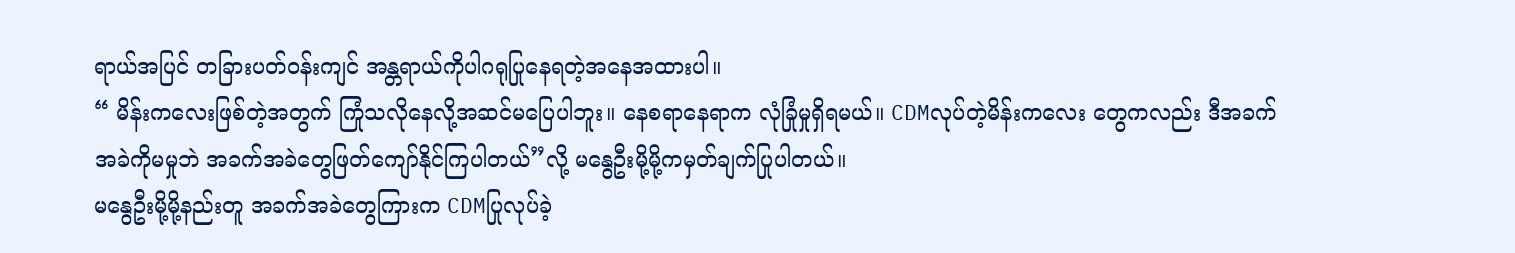ရာယ်အပြင် တခြားပတ်ဝန်းကျင် အန္တရာယ်ကိုပါဂရုပြုနေရတဲ့အနေအထားပါ။
“ မိန်းကလေးဖြစ်တဲ့အတွက် ကြုံသလိုနေလို့အဆင်မပြေပါဘူး။ နေစရာနေရာက လုံခြုံမှုရှိရမယ်။ CDMလုပ်တဲ့မိန်းကလေး တွေကလည်း ဒီအခက်အခဲကိုမမှုဘဲ အခက်အခဲတွေဖြတ်ကျော်နိုင်ကြပါတယ်”လို့ မနွေဦးမို့မို့ကမှတ်ချက်ပြုပါတယ်။
မနွေဦးမို့မို့နည်းတူ အခက်အခဲတွေကြားက CDMပြုလုပ်ခဲ့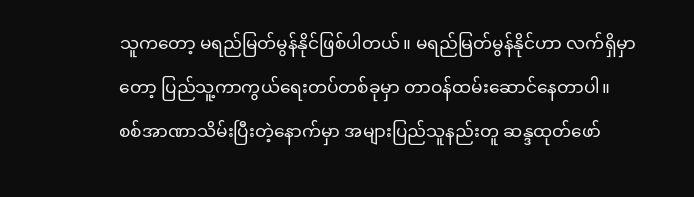သူကတော့ မရည်မြတ်မွန်နိုင်ဖြစ်ပါတယ်။ မရည်မြတ်မွန်နိုင်ဟာ လက်ရှိမှာတော့ ပြည်သူ့ကာကွယ်ရေးတပ်တစ်ခုမှာ တာဝန်ထမ်းဆောင်နေတာပါ။
စစ်အာဏာသိမ်းပြီးတဲ့နောက်မှာ အများပြည်သူနည်းတူ ဆန္ဒထုတ်ဖော်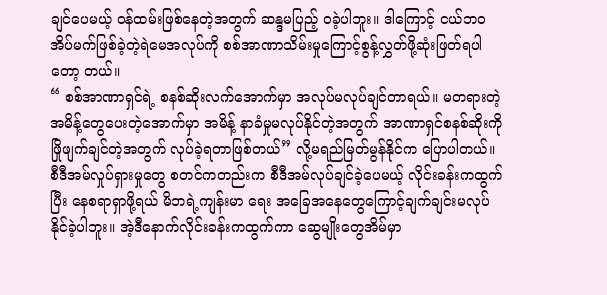ချင်ပေမယ့် ဝန်ထမ်းဖြစ်နေတဲ့အတွက် ဆန္ဒမပြည့် ဝခဲ့ပါဘူး။ ဒါကြောင့် ငယ်ဘဝအိပ်မက်ဖြစ်ခဲ့တဲ့ရဲမေအလုပ်ကို စစ်အာဏာသိမ်းမှုကြောင့်စွန့်လွှတ်ဖို့ဆုံးဖြတ်ရပါတော့ တယ်။
“ စစ်အာဏာရှင်ရဲ့ စနစ်ဆိုးလက်အောက်မှာ အလုပ်မလုပ်ချင်တာရယ်။ မတရားတဲ့အမိန့်တွေပေးတဲ့အောက်မှာ အမိန့် နာခံမှုမလုပ်နိုင်တဲ့အတွက် အာဏာရှင်စနစ်ဆိုးကိုဖြိုဖျက်ချင်တဲ့အတွက် လုပ်ခဲ့ရတာဖြစ်တယ်” လို့မရည်မြတ်မွန်နိုင်က ပြောပါတယ်။
စီဒီအမ်လှုပ်ရှားမှုတွေ စတင်ကတည်းက စီဒီအမ်လုပ်ချင်ခဲ့ပေမယ့် လိုင်းခန်းကထွက်ပြီး နေစရာရှာဖို့ရယ် မိဘရဲ့ကျန်းမာ ရေး အခြေအနေတွေကြောင့်ချက်ချင်းမလုပ်နိုင်ခဲ့ပါဘူး။ အဲ့ဒီနောက်လိုင်းခန်းကထွက်ကာ ဆွေမျိုးတွေအိမ်မှာ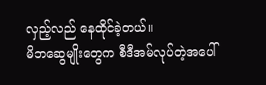လှည့်လည် နေထိုင်ခဲ့တယ်။
မိဘဆွေမျိုးတွေက စီဒီအမ်လုပ်တဲ့အပေါ်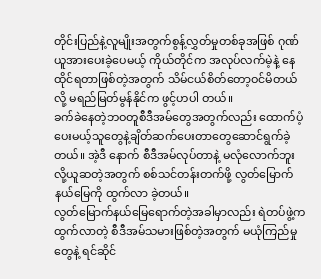တိုင်းပြည်နဲ့လူမျိုးအတွက်စွန့်လွှတ်မှုတစ်ခုအဖြစ် ဂုဏ်ယူအားပေးခဲ့ပေမယ့် ကိုယ်တိုင်က အလုပ်လက်မဲ့နဲ့ နေထိုင်ရတာဖြစ်တဲ့အတွက် သိမ်ငယ်စိတ်တော့ဝင်မိတယ်လို့ မရည်မြတ်မွန်နိုင်က ဖွင့်ဟပါ တယ်။
ခက်ခဲနေတဲ့ဘဝတူစီဒီအမ်တွေအတွက်လည်း ထောက်ပံ့ပေးမယ့်သူတွေနဲ့ချိတ်ဆက်ပေးတာတွေဆောင်ရွက်ခဲ့တယ်။ အဲ့ဒီ နောက် စီဒီအမ်လုပ်တာနဲ့ မလုံလောက်ဘူးလို့ယူဆတဲ့အတွက် စစ်သင်တန်းတက်ဖို့ လွတ်မြောက်နယ်မြေကို ထွက်လာ ခဲ့တယ်။
လွတ်မြောက်နယ်မြေရောက်တဲ့အခါမှာလည်း ရဲတပ်ဖွဲ့ကထွက်လာတဲ့ စီဒီအမ်သမားဖြစ်တဲ့အတွက် မယုံကြည်မှုတွေနဲ့ ရင်ဆိုင်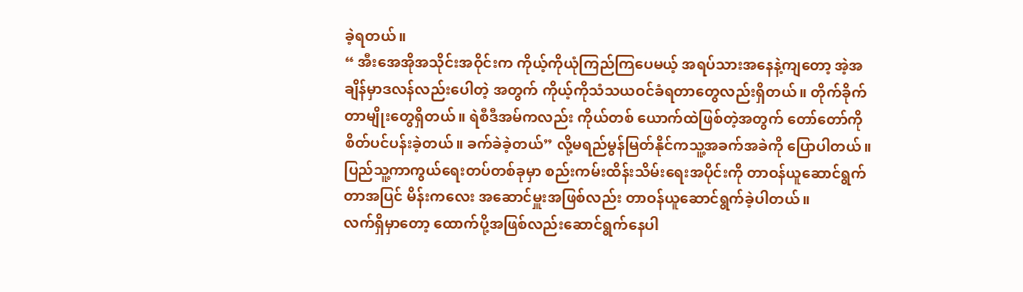ခဲ့ရတယ်။
“ အီးအေအိုအသိုင်းအဝိုင်းက ကိုယ့်ကိုယုံကြည်ကြပေမယ့် အရပ်သားအနေနဲ့ကျတော့ အဲ့အချိန်မှာဒလန်လည်းပေါတဲ့ အတွက် ကိုယ့်ကိုသံသယဝင်ခံရတာတွေလည်းရှိတယ်။ တိုက်ခိုက်တာမျိုးတွေရှိတယ်။ ရဲစီဒီအမ်ကလည်း ကိုယ်တစ် ယောက်ထဲဖြစ်တဲ့အတွက် တော်တော်ကိုစိတ်ပင်ပန်းခဲ့တယ်။ ခက်ခဲခဲ့တယ်” လို့မရည်မွန်မြတ်နိုင်ကသူ့အခက်အခဲကို ပြောပါတယ်။
ပြည်သူ့ကာကွယ်ရေးတပ်တစ်ခုမှာ စည်းကမ်းထိန်းသိမ်းရေးအပိုင်းကို တာဝန်ယူဆောင်ရွက်တာအပြင် မိန်းကလေး အဆောင်မှူးအဖြစ်လည်း တာဝန်ယူဆောင်ရွက်ခဲ့ပါတယ်။
လက်ရှိမှာတော့ ထောက်ပို့အဖြစ်လည်းဆောင်ရွက်နေပါ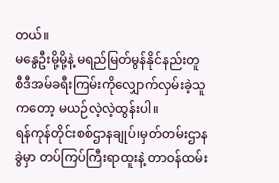တယ်။
မနွေဦးမို့မို့နဲ့ မရည်မြတ်မွန်နိုင်နည်းတူ စီဒီအမ်ခရီးကြမ်းကိုလျှောက်လှမ်းခဲ့သူကတော့ မယဉ်လဲ့လဲ့ထွန်းပါ။
ရန်ကုန်တိုင်းစစ်ဌာနချုပ်၊မှတ်တမ်းဌာနခွဲမှာ တပ်ကြပ်ကြီးရာထူးနဲ့ တာဝန်ထမ်း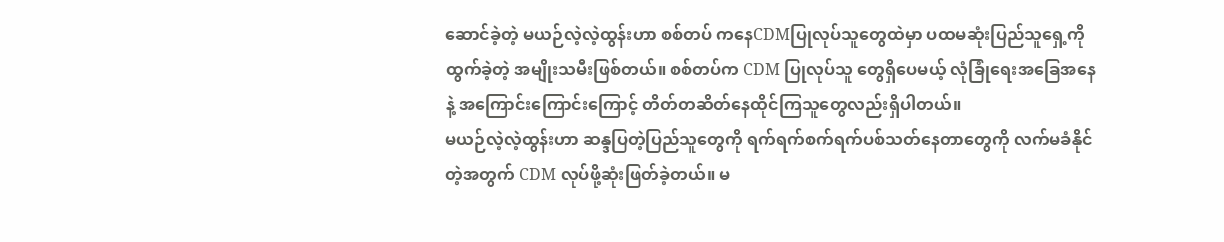ဆောင်ခဲ့တဲ့ မယဉ်လဲ့လဲ့ထွန်းဟာ စစ်တပ် ကနေCDMပြုလုပ်သူတွေထဲမှာ ပထမဆုံးပြည်သူရှေ့ကို ထွက်ခဲ့တဲ့ အမျိုးသမီးဖြစ်တယ်။ စစ်တပ်က CDM ပြုလုပ်သူ တွေရှိပေမယ့် လုံခြုံရေးအခြေအနေနဲ့ အကြောင်းကြောင်းကြောင့် တိတ်တဆိတ်နေထိုင်ကြသူတွေလည်းရှိပါတယ်။
မယဉ်လဲ့လဲ့ထွန်းဟာ ဆန္ဒပြတဲ့ပြည်သူတွေကို ရက်ရက်စက်ရက်ပစ်သတ်နေတာတွေကို လက်မခံနိုင်တဲ့အတွက် CDM လုပ်ဖို့ဆုံးဖြတ်ခဲ့တယ်။ မ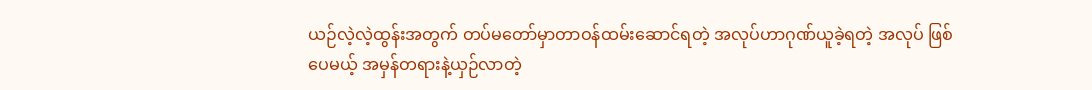ယဉ်လဲ့လဲ့ထွန်းအတွက် တပ်မတော်မှာတာဝန်ထမ်းဆောင်ရတဲ့ အလုပ်ဟာဂုဏ်ယူခဲ့ရတဲ့ အလုပ် ဖြစ်ပေမယ့် အမှန်တရားနဲ့ယှဉ်လာတဲ့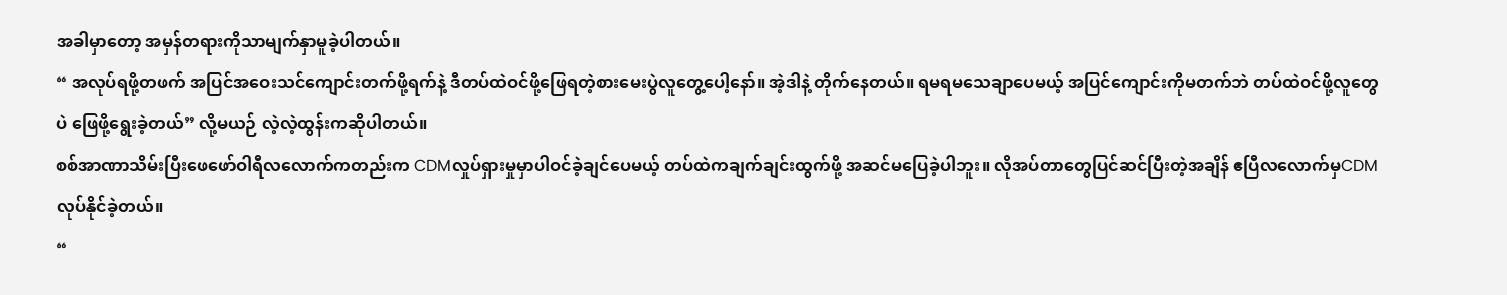အခါမှာတော့ အမှန်တရားကိုသာမျက်နှာမူခဲ့ပါတယ်။
“ အလုပ်ရဖို့တဖက် အပြင်အဝေးသင်ကျောင်းတက်ဖို့ရက်နဲ့ ဒီတပ်ထဲဝင်ဖို့ဖြေရတဲ့စားမေးပွဲလူတွေ့ပေါ့နော်။ အဲ့ဒါနဲ့ တိုက်နေတယ်။ ရမရမသေချာပေမယ့် အပြင်ကျောင်းကိုမတက်ဘဲ တပ်ထဲဝင်ဖို့လူတွေပဲ ဖြေဖို့ရွေးခဲ့တယ်” လို့မယဉ် လဲ့လဲ့ထွန်းကဆိုပါတယ်။
စစ်အာဏာသိမ်းပြီးဖေဖော်ဝါရီလလောက်ကတည်းက CDMလှုပ်ရှားမှုမှာပါဝင်ခဲ့ချင်ပေမယ့် တပ်ထဲကချက်ချင်းထွက်ဖို့ အဆင်မပြေခဲ့ပါဘူး။ လိုအပ်တာတွေပြင်ဆင်ပြီးတဲ့အချိန် ဧပြီလလောက်မှCDMလုပ်နိုင်ခဲ့တယ်။
“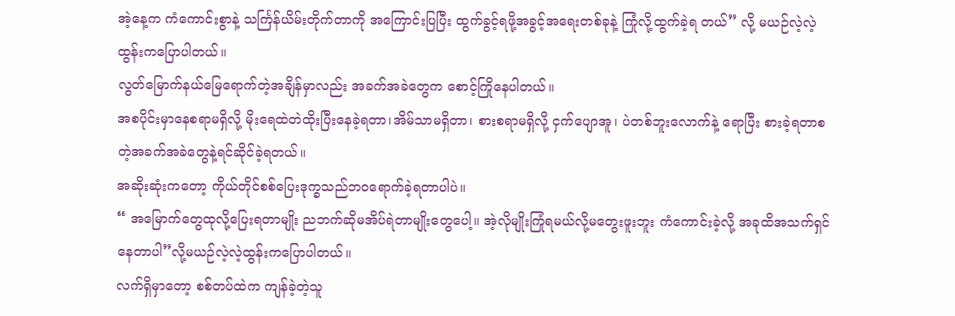အဲ့နေ့က ကံကောင်းစွာနဲ့ သင်္ကြန်ယိမ်းတိုက်တာကို အကြောင်းပြပြီး ထွက်ခွင့်ရဖို့အခွင့်အရေးတစ်ခုနဲ့ ကြုံလို့ထွက်ခဲ့ရ တယ်” လို့ မယဉ်လဲ့လဲ့ထွန်းကပြောပါတယ်။
လွတ်မြောက်နယ်မြေရောက်တဲ့အချိန်မှာလည်း အခက်အခဲတွေက စောင့်ကြိုနေပါတယ်။
အစပိုင်းမှာနေစရာမရှိလို့ မိုးရေထဲတဲထိုးပြီးနေခဲ့ရတာ၊အိမ်သာမရှိတာ၊ စားစရာမရှိလို့ ငှက်ပျောအူ၊ ပဲတစ်ဘူးလောက်နဲ့ ရောပြီး စားခဲ့ရတာစတဲ့အခက်အခဲတွေနဲ့ရင်ဆိုင်ခဲ့ရတယ်။
အဆိုးဆုံးကတော့ ကိုယ်တိုင်စစ်ပြေးဒုက္ခသည်ဘဝရောက်ခဲ့ရတာပါပဲ။
“ အမြောက်တွေထုလို့ပြေးရတာမျိုး ညဘက်ဆိုမအိပ်ရဲတာမျိုးတွေပေါ့။ အဲ့လိုမျိုးကြုံရမယ်လို့မတွေးဖူးဘူး ကံကောင်းခဲ့လို့ အခုထိအသက်ရှင်နေတာပါ”လို့မယဉ်လဲ့လဲ့ထွန်းကပြောပါတယ်။
လက်ရှိမှာတော့ စစ်တပ်ထဲက ကျန်ခဲ့တဲ့သူ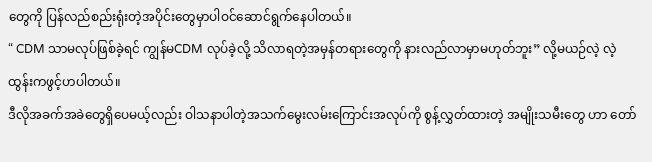တွေကို ပြန်လည်စည်းရုံးတဲ့အပိုင်းတွေမှာပါဝင်ဆောင်ရွက်နေပါတယ်။
“ CDM သာမလုပ်ဖြစ်ခဲ့ရင် ကျွန်မCDM လုပ်ခဲ့လို့ သိလာရတဲ့အမှန်တရားတွေကို နားလည်လာမှာမဟုတ်ဘူး” လို့မယဉ်လဲ့ လဲ့ထွန်းကဖွင့်ဟပါတယ်။
ဒီလိုအခက်အခဲတွေရှိပေမယ့်လည်း ဝါသနာပါတဲ့အသက်မွေးလမ်းကြောင်းအလုပ်ကို စွန့်လွှတ်ထားတဲ့ အမျိုးသမီးတွေ ဟာ တော်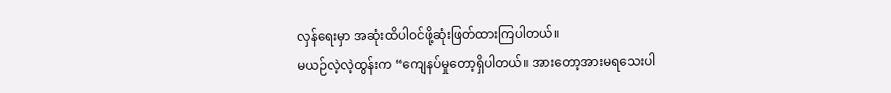လှန်ရေးမှာ အဆုံးထိပါဝင်ဖို့ဆုံးဖြတ်ထားကြပါတယ်။
မယဉ်လဲ့လဲ့ထွန်းက “ကျေနပ်မှုတော့ရှိပါတယ်။ အားတော့အားမရသေးပါ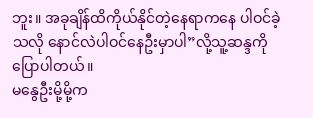ဘူး။ အခုချိန်ထိကိုယ်နိုင်တဲ့နေရာကနေ ပါဝင်ခဲ့ သလို နောင်လဲပါဝင်နေဦးမှာပါ”လို့သူ့ဆန္ဒကိုပြောပါတယ်။
မနွေဦးမို့မို့က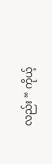လည်း “ ကိုယ့်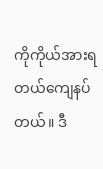ကိုကိုယ်အားရတယ်ကျေနပ်တယ်။ ဒီ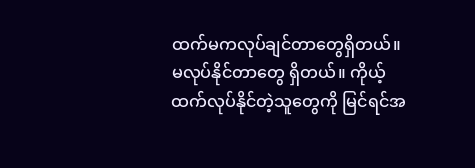ထက်မကလုပ်ချင်တာတွေရှိတယ်။ မလုပ်နိုင်တာတွေ ရှိတယ်။ ကိုယ့်ထက်လုပ်နိုင်တဲ့သူတွေကို မြင်ရင်အ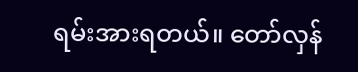ရမ်းအားရတယ်။ တော်လှန်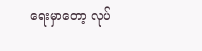ရေးမှာတော့ လုပ်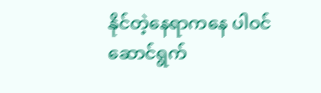နိုင်တဲ့နေရာကနေ ပါဝင် ဆောင်ရွက်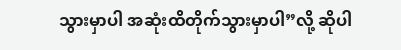သွားမှာပါ အဆုံးထိတိုက်သွားမှာပါ”လို့ ဆိုပါ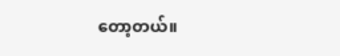တော့တယ်။